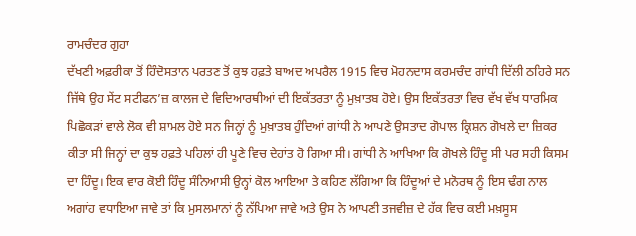ਰਾਮਚੰਦਰ ਗੁਹਾ
ਦੱਖਣੀ ਅਫ਼ਰੀਕਾ ਤੋਂ ਹਿੰਦੋਸਤਾਨ ਪਰਤਣ ਤੋਂ ਕੁਝ ਹਫ਼ਤੇ ਬਾਅਦ ਅਪਰੈਲ 1915 ਵਿਚ ਮੋਹਨਦਾਸ ਕਰਮਚੰਦ ਗਾਂਧੀ ਦਿੱਲੀ ਠਹਿਰੇ ਸਨ ਜਿੱਥੇ ਉਹ ਸੇਂਟ ਸਟੀਫਨ’ਜ਼ ਕਾਲਜ ਦੇ ਵਿਦਿਆਰਥੀਆਂ ਦੀ ਇਕੱਤਰਤਾ ਨੂੰ ਮੁਖ਼ਾਤਬ ਹੋਏ। ਉਸ ਇਕੱਤਰਤਾ ਵਿਚ ਵੱਖ ਵੱਖ ਧਾਰਮਿਕ ਪਿਛੋਕੜਾਂ ਵਾਲੇ ਲੋਕ ਵੀ ਸ਼ਾਮਲ ਹੋਏ ਸਨ ਜਿਨ੍ਹਾਂ ਨੂੰ ਮੁਖ਼ਾਤਬ ਹੁੰਦਿਆਂ ਗਾਂਧੀ ਨੇ ਆਪਣੇ ਉਸਤਾਦ ਗੋਪਾਲ ਕ੍ਰਿਸ਼ਨ ਗੋਖਲੇ ਦਾ ਜ਼ਿਕਰ ਕੀਤਾ ਸੀ ਜਿਨ੍ਹਾਂ ਦਾ ਕੁਝ ਹਫ਼ਤੇ ਪਹਿਲਾਂ ਹੀ ਪੂਣੇ ਵਿਚ ਦੇਹਾਂਤ ਹੋ ਗਿਆ ਸੀ। ਗਾਂਧੀ ਨੇ ਆਖਿਆ ਕਿ ਗੋਖਲੇ ਹਿੰਦੂ ਸੀ ਪਰ ਸਹੀ ਕਿਸਮ ਦਾ ਹਿੰਦੂ। ਇਕ ਵਾਰ ਕੋਈ ਹਿੰਦੂ ਸੰਨਿਆਸੀ ਉਨ੍ਹਾਂ ਕੋਲ ਆਇਆ ਤੇ ਕਹਿਣ ਲੱਗਿਆ ਕਿ ਹਿੰਦੂਆਂ ਦੇ ਮਨੋਰਥ ਨੂੰ ਇਸ ਢੰਗ ਨਾਲ ਅਗਾਂਹ ਵਧਾਇਆ ਜਾਵੇ ਤਾਂ ਕਿ ਮੁਸਲਮਾਨਾਂ ਨੂੰ ਨੱਪਿਆ ਜਾਵੇ ਅਤੇ ਉਸ ਨੇ ਆਪਣੀ ਤਜਵੀਜ਼ ਦੇ ਹੱਕ ਵਿਚ ਕਈ ਮਖ਼ਸੂਸ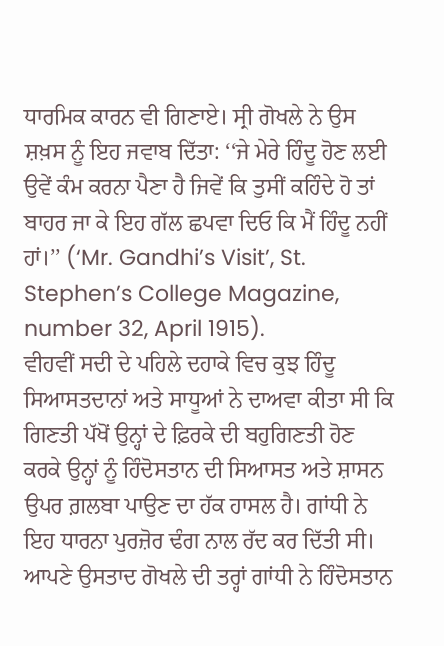ਧਾਰਮਿਕ ਕਾਰਨ ਵੀ ਗਿਣਾਏ। ਸ੍ਰੀ ਗੋਖਲੇ ਨੇ ਉਸ ਸ਼ਖ਼ਸ ਨੂੰ ਇਹ ਜਵਾਬ ਦਿੱਤਾ: ‘‘ਜੇ ਮੇਰੇ ਹਿੰਦੂ ਹੋਣ ਲਈ ਉਵੇਂ ਕੰਮ ਕਰਨਾ ਪੈਣਾ ਹੈ ਜਿਵੇਂ ਕਿ ਤੁਸੀਂ ਕਹਿੰਦੇ ਹੋ ਤਾਂ ਬਾਹਰ ਜਾ ਕੇ ਇਹ ਗੱਲ ਛਪਵਾ ਦਿਓ ਕਿ ਮੈਂ ਹਿੰਦੂ ਨਹੀਂ ਹਾਂ।’’ (‘Mr. Gandhi’s Visit’, St. Stephen’s College Magazine, number 32, April 1915).
ਵੀਹਵੀਂ ਸਦੀ ਦੇ ਪਹਿਲੇ ਦਹਾਕੇ ਵਿਚ ਕੁਝ ਹਿੰਦੂ ਸਿਆਸਤਦਾਨਾਂ ਅਤੇ ਸਾਧੂਆਂ ਨੇ ਦਾਅਵਾ ਕੀਤਾ ਸੀ ਕਿ ਗਿਣਤੀ ਪੱਖੋਂ ਉਨ੍ਹਾਂ ਦੇ ਫ਼ਿਰਕੇ ਦੀ ਬਹੁਗਿਣਤੀ ਹੋਣ ਕਰਕੇ ਉਨ੍ਹਾਂ ਨੂੰ ਹਿੰਦੋਸਤਾਨ ਦੀ ਸਿਆਸਤ ਅਤੇ ਸ਼ਾਸਨ ਉਪਰ ਗ਼ਲਬਾ ਪਾਉਣ ਦਾ ਹੱਕ ਹਾਸਲ ਹੈ। ਗਾਂਧੀ ਨੇ ਇਹ ਧਾਰਨਾ ਪੁਰਜ਼ੋਰ ਢੰਗ ਨਾਲ ਰੱਦ ਕਰ ਦਿੱਤੀ ਸੀ। ਆਪਣੇ ਉਸਤਾਦ ਗੋਖਲੇ ਦੀ ਤਰ੍ਹਾਂ ਗਾਂਧੀ ਨੇ ਹਿੰਦੋਸਤਾਨ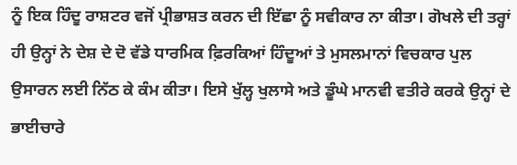ਨੂੰ ਇਕ ਹਿੰਦੂ ਰਾਸ਼ਟਰ ਵਜੋਂ ਪ੍ਰੀਭਾਸ਼ਤ ਕਰਨ ਦੀ ਇੱਛਾ ਨੂੰ ਸਵੀਕਾਰ ਨਾ ਕੀਤਾ। ਗੋਖਲੇ ਦੀ ਤਰ੍ਹਾਂ ਹੀ ਉਨ੍ਹਾਂ ਨੇ ਦੇਸ਼ ਦੇ ਦੋ ਵੱਡੇ ਧਾਰਮਿਕ ਫ਼ਿਰਕਿਆਂ ਹਿੰਦੂਆਂ ਤੇ ਮੁਸਲਮਾਨਾਂ ਵਿਚਕਾਰ ਪੁਲ ਉਸਾਰਨ ਲਈ ਨਿੱਠ ਕੇ ਕੰਮ ਕੀਤਾ। ਇਸੇ ਖੁੱਲ੍ਹ ਖੁਲਾਸੇ ਅਤੇ ਡੂੰਘੇ ਮਾਨਵੀ ਵਤੀਰੇ ਕਰਕੇ ਉਨ੍ਹਾਂ ਦੇ ਭਾਈਚਾਰੇ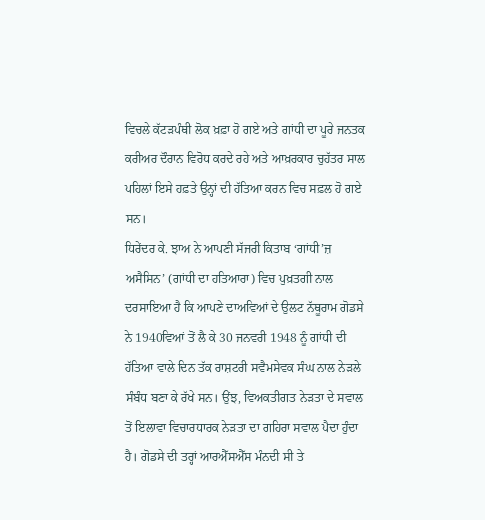ਵਿਚਲੇ ਕੱਟੜਪੰਥੀ ਲੋਕ ਖ਼ਫ਼ਾ ਹੋ ਗਏ ਅਤੇ ਗਾਂਧੀ ਦਾ ਪੂਰੇ ਜਨਤਕ ਕਰੀਅਰ ਦੌਰਾਨ ਵਿਰੋਧ ਕਰਦੇ ਰਹੇ ਅਤੇ ਆਖ਼ਰਕਾਰ ਚੁਹੱਤਰ ਸਾਲ ਪਹਿਲਾਂ ਇਸੇ ਹਫ਼ਤੇ ਉਨ੍ਹਾਂ ਦੀ ਹੱਤਿਆ ਕਰਨ ਵਿਚ ਸਫ਼ਲ ਹੋ ਗਏ ਸਨ।
ਧਿਰੇਂਦਰ ਕੇ. ਝਾਅ ਨੇ ਆਪਣੀ ਸੱਜਰੀ ਕਿਤਾਬ ‘ਗਾਂਧੀ’ਜ਼ ਅਸੈਸਿਨ’ (ਗਾਂਧੀ ਦਾ ਹਤਿਆਰਾ) ਵਿਚ ਪੁਖ਼ਤਗੀ ਨਾਲ ਦਰਸਾਇਆ ਹੈ ਕਿ ਆਪਣੇ ਦਾਅਵਿਆਂ ਦੇ ਉਲਟ ਨੱਥੂਰਾਮ ਗੋਡਸੇ ਨੇ 1940ਵਿਆਂ ਤੋਂ ਲੈ ਕੇ 30 ਜਨਵਰੀ 1948 ਨੂੰ ਗਾਂਧੀ ਦੀ ਹੱਤਿਆ ਵਾਲੇ ਦਿਨ ਤੱਕ ਰਾਸ਼ਟਰੀ ਸਵੈਮਸੇਵਕ ਸੰਘ ਨਾਲ ਨੇੜਲੇ ਸੰਬੰਧ ਬਣਾ ਕੇ ਰੱਖੇ ਸਨ। ਉਂਝ, ਵਿਅਕਤੀਗਤ ਨੇੜਤਾ ਦੇ ਸਵਾਲ ਤੋਂ ਇਲਾਵਾ ਵਿਚਾਰਧਾਰਕ ਨੇੜਤਾ ਦਾ ਗਹਿਰਾ ਸਵਾਲ ਪੈਦਾ ਹੁੰਦਾ ਹੈ। ਗੋਡਸੇ ਦੀ ਤਰ੍ਹਾਂ ਆਰਐੱਸਐੱਸ ਮੰਨਦੀ ਸੀ ਤੇ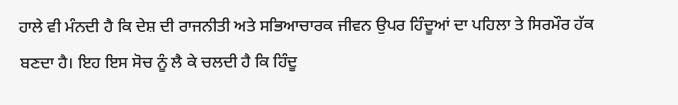ਹਾਲੇ ਵੀ ਮੰਨਦੀ ਹੈ ਕਿ ਦੇਸ਼ ਦੀ ਰਾਜਨੀਤੀ ਅਤੇ ਸਭਿਆਚਾਰਕ ਜੀਵਨ ਉਪਰ ਹਿੰਦੂਆਂ ਦਾ ਪਹਿਲਾ ਤੇ ਸਿਰਮੌਰ ਹੱਕ ਬਣਦਾ ਹੈ। ਇਹ ਇਸ ਸੋਚ ਨੂੰ ਲੈ ਕੇ ਚਲਦੀ ਹੈ ਕਿ ਹਿੰਦੂ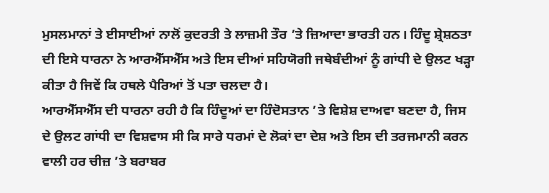ਮੁਸਲਮਾਨਾਂ ਤੇ ਈਸਾਈਆਂ ਨਾਲੋਂ ਕੁਦਰਤੀ ਤੇ ਲਾਜ਼ਮੀ ਤੌਰ ’ਤੇ ਜ਼ਿਆਦਾ ਭਾਰਤੀ ਹਨ। ਹਿੰਦੂ ਸ਼੍ਰੇਸ਼ਠਤਾ ਦੀ ਇਸੇ ਧਾਰਨਾ ਨੇ ਆਰਐੱਸਐੱਸ ਅਤੇ ਇਸ ਦੀਆਂ ਸਹਿਯੋਗੀ ਜਥੇਬੰਦੀਆਂ ਨੂੰ ਗਾਂਧੀ ਦੇ ਉਲਟ ਖੜ੍ਹਾ ਕੀਤਾ ਹੈ ਜਿਵੇਂ ਕਿ ਹਥਲੇ ਪੈਰਿਆਂ ਤੋਂ ਪਤਾ ਚਲਦਾ ਹੈ।
ਆਰਐੱਸਐੱਸ ਦੀ ਧਾਰਨਾ ਰਹੀ ਹੈ ਕਿ ਹਿੰਦੂਆਂ ਦਾ ਹਿੰਦੋਸਤਾਨ ’ਤੇ ਵਿਸ਼ੇਸ਼ ਦਾਅਵਾ ਬਣਦਾ ਹੈ, ਜਿਸ ਦੇ ਉਲਟ ਗਾਂਧੀ ਦਾ ਵਿਸ਼ਵਾਸ ਸੀ ਕਿ ਸਾਰੇ ਧਰਮਾਂ ਦੇ ਲੋਕਾਂ ਦਾ ਦੇਸ਼ ਅਤੇ ਇਸ ਦੀ ਤਰਜਮਾਨੀ ਕਰਨ ਵਾਲੀ ਹਰ ਚੀਜ਼ ’ਤੇ ਬਰਾਬਰ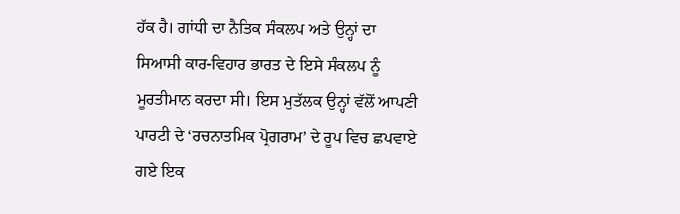ਹੱਕ ਹੈ। ਗਾਂਧੀ ਦਾ ਨੈਤਿਕ ਸੰਕਲਪ ਅਤੇ ਉਨ੍ਹਾਂ ਦਾ ਸਿਆਸੀ ਕਾਰ-ਵਿਹਾਰ ਭਾਰਤ ਦੇ ਇਸੇ ਸੰਕਲਪ ਨੂੰ ਮੂਰਤੀਮਾਨ ਕਰਦਾ ਸੀ। ਇਸ ਮੁਤੱਲਕ ਉਨ੍ਹਾਂ ਵੱਲੋਂ ਆਪਣੀ ਪਾਰਟੀ ਦੇ ‘ਰਚਨਾਤਮਿਕ ਪ੍ਰੋਗਰਾਮ’ ਦੇ ਰੂਪ ਵਿਚ ਛਪਵਾਏ ਗਏ ਇਕ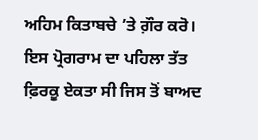ਅਹਿਮ ਕਿਤਾਬਚੇ ’ਤੇ ਗ਼ੌਰ ਕਰੋ। ਇਸ ਪ੍ਰੋਗਰਾਮ ਦਾ ਪਹਿਲਾ ਤੱਤ ਫ਼ਿਰਕੂ ਏਕਤਾ ਸੀ ਜਿਸ ਤੋਂ ਬਾਅਦ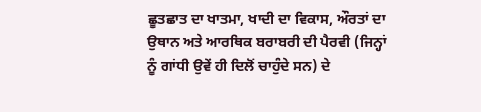ਛੂਤਛਾਤ ਦਾ ਖਾਤਮਾ, ਖਾਦੀ ਦਾ ਵਿਕਾਸ, ਔਰਤਾਂ ਦਾ ਉਥਾਨ ਅਤੇ ਆਰਥਿਕ ਬਰਾਬਰੀ ਦੀ ਪੈਰਵੀ (ਜਿਨ੍ਹਾਂ ਨੂੰ ਗਾਂਧੀ ਉਵੇਂ ਹੀ ਦਿਲੋਂ ਚਾਹੁੰਦੇ ਸਨ) ਦੇ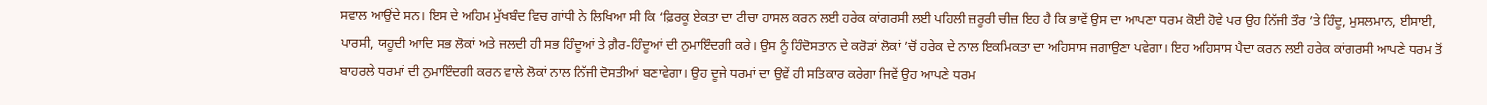ਸਵਾਲ ਆਉਂਦੇ ਸਨ। ਇਸ ਦੇ ਅਹਿਮ ਮੁੱਖਬੰਦ ਵਿਚ ਗਾਂਧੀ ਨੇ ਲਿਖਿਆ ਸੀ ਕਿ ‘ਫ਼ਿਰਕੂ ਏਕਤਾ ਦਾ ਟੀਚਾ ਹਾਸਲ ਕਰਨ ਲਈ ਹਰੇਕ ਕਾਂਗਰਸੀ ਲਈ ਪਹਿਲੀ ਜ਼ਰੂਰੀ ਚੀਜ਼ ਇਹ ਹੈ ਕਿ ਭਾਵੇਂ ਉਸ ਦਾ ਆਪਣਾ ਧਰਮ ਕੋਈ ਹੋਵੇ ਪਰ ਉਹ ਨਿੱਜੀ ਤੌਰ ’ਤੇ ਹਿੰਦੂ, ਮੁਸਲਮਾਨ, ਈਸਾਈ, ਪਾਰਸੀ, ਯਹੂਦੀ ਆਦਿ ਸਭ ਲੋਕਾਂ ਅਤੇ ਜਲਦੀ ਹੀ ਸਭ ਹਿੰਦੂਆਂ ਤੇ ਗ਼ੈਰ-ਹਿੰਦੂਆਂ ਦੀ ਨੁਮਾਇੰਦਗੀ ਕਰੇ। ਉਸ ਨੂੰ ਹਿੰਦੋਸਤਾਨ ਦੇ ਕਰੋੜਾਂ ਲੋਕਾਂ ’ਚੋਂ ਹਰੇਕ ਦੇ ਨਾਲ ਇਕਮਿਕਤਾ ਦਾ ਅਹਿਸਾਸ ਜਗਾਉਣਾ ਪਵੇਗਾ। ਇਹ ਅਹਿਸਾਸ ਪੈਦਾ ਕਰਨ ਲਈ ਹਰੇਕ ਕਾਂਗਰਸੀ ਆਪਣੇ ਧਰਮ ਤੋਂ ਬਾਹਰਲੇ ਧਰਮਾਂ ਦੀ ਨੁਮਾਇੰਦਗੀ ਕਰਨ ਵਾਲੇ ਲੋਕਾਂ ਨਾਲ ਨਿੱਜੀ ਦੋਸਤੀਆਂ ਬਣਾਵੇਗਾ। ਉਹ ਦੂਜੇ ਧਰਮਾਂ ਦਾ ਉਵੇਂ ਹੀ ਸਤਿਕਾਰ ਕਰੇਗਾ ਜਿਵੇਂ ਉਹ ਆਪਣੇ ਧਰਮ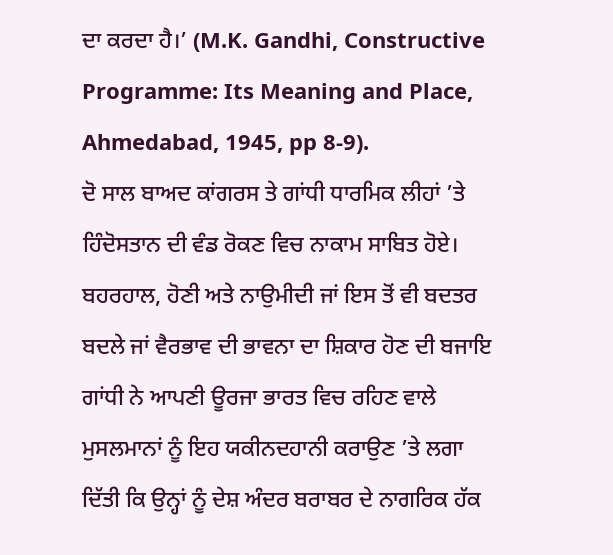ਦਾ ਕਰਦਾ ਹੈ।’ (M.K. Gandhi, Constructive Programme: Its Meaning and Place, Ahmedabad, 1945, pp 8-9).
ਦੋ ਸਾਲ ਬਾਅਦ ਕਾਂਗਰਸ ਤੇ ਗਾਂਧੀ ਧਾਰਮਿਕ ਲੀਹਾਂ ’ਤੇ ਹਿੰਦੋਸਤਾਨ ਦੀ ਵੰਡ ਰੋਕਣ ਵਿਚ ਨਾਕਾਮ ਸਾਬਿਤ ਹੋਏ। ਬਹਰਹਾਲ, ਹੋਣੀ ਅਤੇ ਨਾਉਮੀਦੀ ਜਾਂ ਇਸ ਤੋਂ ਵੀ ਬਦਤਰ ਬਦਲੇ ਜਾਂ ਵੈਰਭਾਵ ਦੀ ਭਾਵਨਾ ਦਾ ਸ਼ਿਕਾਰ ਹੋਣ ਦੀ ਬਜਾਇ ਗਾਂਧੀ ਨੇ ਆਪਣੀ ਊਰਜਾ ਭਾਰਤ ਵਿਚ ਰਹਿਣ ਵਾਲੇ ਮੁਸਲਮਾਨਾਂ ਨੂੰ ਇਹ ਯਕੀਨਦਹਾਨੀ ਕਰਾਉਣ ’ਤੇ ਲਗਾ ਦਿੱਤੀ ਕਿ ਉਨ੍ਹਾਂ ਨੂੰ ਦੇਸ਼ ਅੰਦਰ ਬਰਾਬਰ ਦੇ ਨਾਗਰਿਕ ਹੱਕ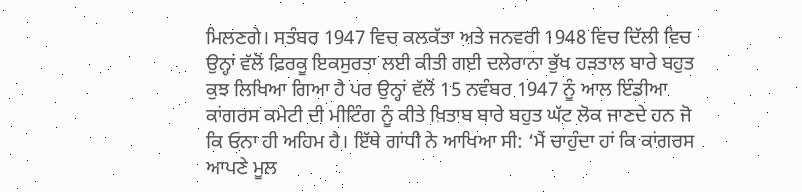ਮਿਲਣਗੇ। ਸਤੰਬਰ 1947 ਵਿਚ ਕਲਕੱਤਾ ਅਤੇ ਜਨਵਰੀ 1948 ਵਿਚ ਦਿੱਲੀ ਵਿਚ ਉਨ੍ਹਾਂ ਵੱਲੋਂ ਫ਼ਿਰਕੂ ਇਕਸੁਰਤਾ ਲਈ ਕੀਤੀ ਗਈ ਦਲੇਰਾਨਾ ਭੁੱਖ ਹੜਤਾਲ ਬਾਰੇ ਬਹੁਤ ਕੁਝ ਲਿਖਿਆ ਗਿਆ ਹੈ ਪਰ ਉਨ੍ਹਾਂ ਵੱਲੋਂ 15 ਨਵੰਬਰ 1947 ਨੂੰ ਆਲ ਇੰਡੀਆ ਕਾਂਗਰਸ ਕਮੇਟੀ ਦੀ ਮੀਟਿੰਗ ਨੂੰ ਕੀਤੇ ਖ਼ਿਤਾਬ ਬਾਰੇ ਬਹੁਤ ਘੱਟ ਲੋਕ ਜਾਣਦੇ ਹਨ ਜੋ ਕਿ ਓਨਾ ਹੀ ਅਹਿਮ ਹੈ। ਇੱਥੇ ਗਾਂਧੀ ਨੇ ਆਖਿਆ ਸੀ: ‘ਮੈਂ ਚਾਹੁੰਦਾ ਹਾਂ ਕਿ ਕਾਂਗਰਸ ਆਪਣੇ ਮੂਲ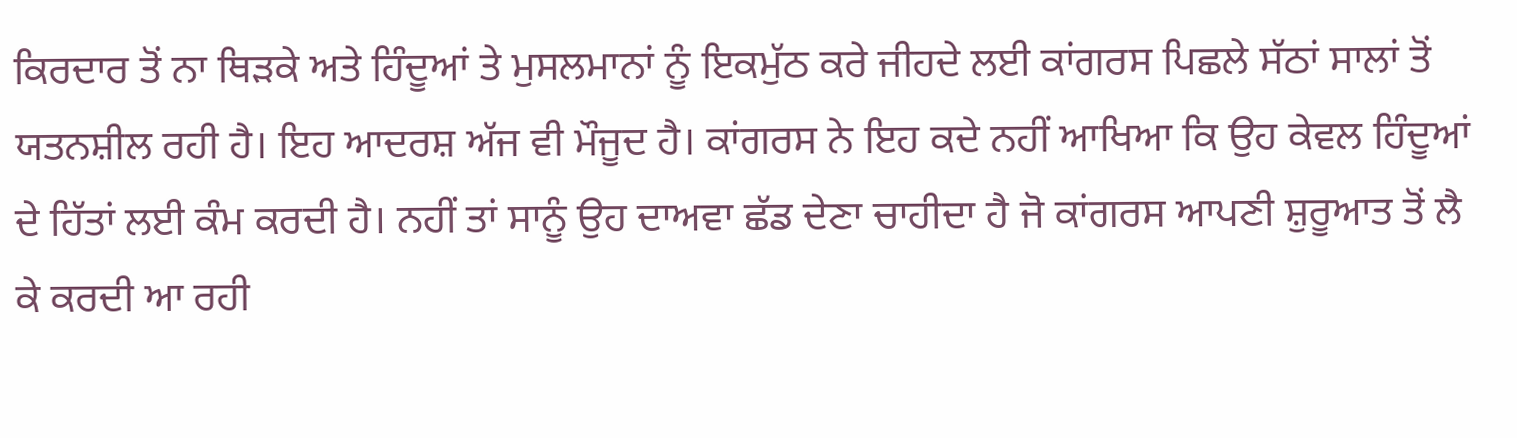ਕਿਰਦਾਰ ਤੋਂ ਨਾ ਥਿੜਕੇ ਅਤੇ ਹਿੰਦੂਆਂ ਤੇ ਮੁਸਲਮਾਨਾਂ ਨੂੰ ਇਕਮੁੱਠ ਕਰੇ ਜੀਹਦੇ ਲਈ ਕਾਂਗਰਸ ਪਿਛਲੇ ਸੱਠਾਂ ਸਾਲਾਂ ਤੋਂ ਯਤਨਸ਼ੀਲ ਰਹੀ ਹੈ। ਇਹ ਆਦਰਸ਼ ਅੱਜ ਵੀ ਮੌਜੂਦ ਹੈ। ਕਾਂਗਰਸ ਨੇ ਇਹ ਕਦੇ ਨਹੀਂ ਆਖਿਆ ਕਿ ਉਹ ਕੇਵਲ ਹਿੰਦੂਆਂ ਦੇ ਹਿੱਤਾਂ ਲਈ ਕੰਮ ਕਰਦੀ ਹੈ। ਨਹੀਂ ਤਾਂ ਸਾਨੂੰ ਉਹ ਦਾਅਵਾ ਛੱਡ ਦੇਣਾ ਚਾਹੀਦਾ ਹੈ ਜੋ ਕਾਂਗਰਸ ਆਪਣੀ ਸ਼ੁਰੂਆਤ ਤੋਂ ਲੈ ਕੇ ਕਰਦੀ ਆ ਰਹੀ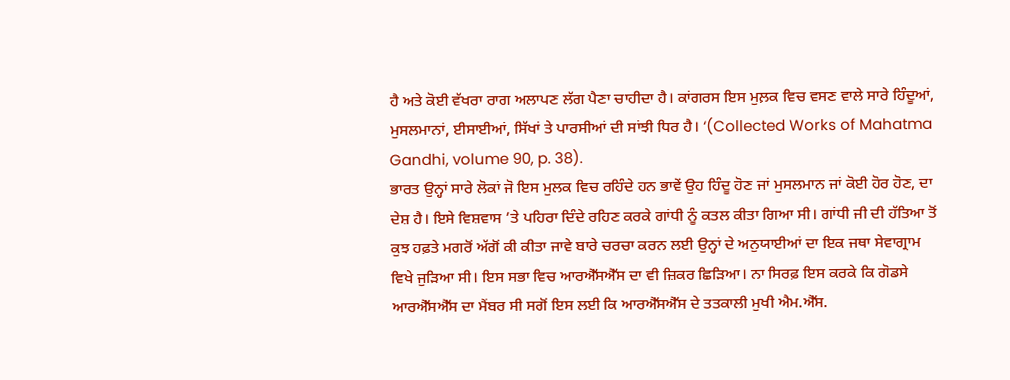ਹੈ ਅਤੇ ਕੋਈ ਵੱਖਰਾ ਰਾਗ ਅਲਾਪਣ ਲੱਗ ਪੈਣਾ ਚਾਹੀਦਾ ਹੈ। ਕਾਂਗਰਸ ਇਸ ਮੁਲ਼ਕ ਵਿਚ ਵਸਣ ਵਾਲੇ ਸਾਰੇ ਹਿੰਦੂਆਂ, ਮੁਸਲਮਾਨਾਂ, ਈਸਾਈਆਂ, ਸਿੱਖਾਂ ਤੇ ਪਾਰਸੀਆਂ ਦੀ ਸਾਂਝੀ ਧਿਰ ਹੈ। ‘(Collected Works of Mahatma Gandhi, volume 90, p. 38).
ਭਾਰਤ ਉਨ੍ਹਾਂ ਸਾਰੇ ਲੋਕਾਂ ਜੋ ਇਸ ਮੁਲਕ ਵਿਚ ਰਹਿੰਦੇ ਹਨ ਭਾਵੇਂ ਉਹ ਹਿੰਦੂ ਹੋਣ ਜਾਂ ਮੁਸਲਮਾਨ ਜਾਂ ਕੋਈ ਹੋਰ ਹੋਣ, ਦਾ ਦੇਸ਼ ਹੈ। ਇਸੇ ਵਿਸ਼ਵਾਸ ’ਤੇ ਪਹਿਰਾ ਦਿੰਦੇ ਰਹਿਣ ਕਰਕੇ ਗਾਂਧੀ ਨੂੰ ਕਤਲ ਕੀਤਾ ਗਿਆ ਸੀ। ਗਾਂਧੀ ਜੀ ਦੀ ਹੱਤਿਆ ਤੋਂ ਕੁਝ ਹਫ਼ਤੇ ਮਗਰੋਂ ਅੱਗੋਂ ਕੀ ਕੀਤਾ ਜਾਵੇ ਬਾਰੇ ਚਰਚਾ ਕਰਨ ਲਈ ਉਨ੍ਹਾਂ ਦੇ ਅਨੁਯਾਈਆਂ ਦਾ ਇਕ ਜਥਾ ਸੇਵਾਗ੍ਰਾਮ ਵਿਖੇ ਜੁੜਿਆ ਸੀ। ਇਸ ਸਭਾ ਵਿਚ ਆਰਐੱਸਐੱਸ ਦਾ ਵੀ ਜ਼ਿਕਰ ਛਿੜਿਆ। ਨਾ ਸਿਰਫ਼ ਇਸ ਕਰਕੇ ਕਿ ਗੋਡਸੇ ਆਰਐੱਸਐੱਸ ਦਾ ਮੈਂਬਰ ਸੀ ਸਗੋਂ ਇਸ ਲਈ ਕਿ ਆਰਐੱਸਐੱਸ ਦੇ ਤਤਕਾਲੀ ਮੁਖੀ ਐਮ.ਐੱਸ.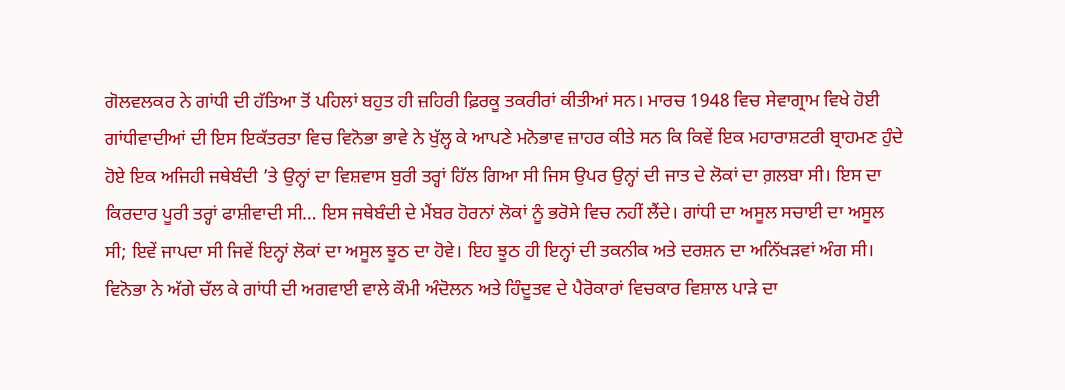ਗੋਲਵਲਕਰ ਨੇ ਗਾਂਧੀ ਦੀ ਹੱਤਿਆ ਤੋਂ ਪਹਿਲਾਂ ਬਹੁਤ ਹੀ ਜ਼ਹਿਰੀ ਫ਼ਿਰਕੂ ਤਕਰੀਰਾਂ ਕੀਤੀਆਂ ਸਨ। ਮਾਰਚ 1948 ਵਿਚ ਸੇਵਾਗ੍ਰਾਮ ਵਿਖੇ ਹੋਈ ਗਾਂਧੀਵਾਦੀਆਂ ਦੀ ਇਸ ਇਕੱਤਰਤਾ ਵਿਚ ਵਿਨੋਭਾ ਭਾਵੇ ਨੇ ਖੁੱਲ੍ਹ ਕੇ ਆਪਣੇ ਮਨੋਭਾਵ ਜ਼ਾਹਰ ਕੀਤੇ ਸਨ ਕਿ ਕਿਵੇਂ ਇਕ ਮਹਾਰਾਸ਼ਟਰੀ ਬ੍ਰਾਹਮਣ ਹੁੰਦੇ ਹੋਏ ਇਕ ਅਜਿਹੀ ਜਥੇਬੰਦੀ ’ਤੇ ਉਨ੍ਹਾਂ ਦਾ ਵਿਸ਼ਵਾਸ ਬੁਰੀ ਤਰ੍ਹਾਂ ਹਿੱਲ ਗਿਆ ਸੀ ਜਿਸ ਉਪਰ ਉਨ੍ਹਾਂ ਦੀ ਜਾਤ ਦੇ ਲੋਕਾਂ ਦਾ ਗ਼ਲਬਾ ਸੀ। ਇਸ ਦਾ ਕਿਰਦਾਰ ਪੂਰੀ ਤਰ੍ਹਾਂ ਫਾਸ਼ੀਵਾਦੀ ਸੀ… ਇਸ ਜਥੇਬੰਦੀ ਦੇ ਮੈਂਬਰ ਹੋਰਨਾਂ ਲੋਕਾਂ ਨੂੰ ਭਰੋਸੇ ਵਿਚ ਨਹੀਂ ਲੈਂਦੇ। ਗਾਂਧੀ ਦਾ ਅਸੂਲ ਸਚਾਈ ਦਾ ਅਸੂਲ ਸੀ; ਇਵੇਂ ਜਾਪਦਾ ਸੀ ਜਿਵੇਂ ਇਨ੍ਹਾਂ ਲੋਕਾਂ ਦਾ ਅਸੂਲ ਝੂਠ ਦਾ ਹੋਵੇ। ਇਹ ਝੂਠ ਹੀ ਇਨ੍ਹਾਂ ਦੀ ਤਕਨੀਕ ਅਤੇ ਦਰਸ਼ਨ ਦਾ ਅਨਿੱਖੜਵਾਂ ਅੰਗ ਸੀ।
ਵਿਨੋਭਾ ਨੇ ਅੱਗੇ ਚੱਲ ਕੇ ਗਾਂਧੀ ਦੀ ਅਗਵਾਈ ਵਾਲੇ ਕੌਮੀ ਅੰਦੋਲਨ ਅਤੇ ਹਿੰਦੂਤਵ ਦੇ ਪੈਰੋਕਾਰਾਂ ਵਿਚਕਾਰ ਵਿਸ਼ਾਲ ਪਾੜੇ ਦਾ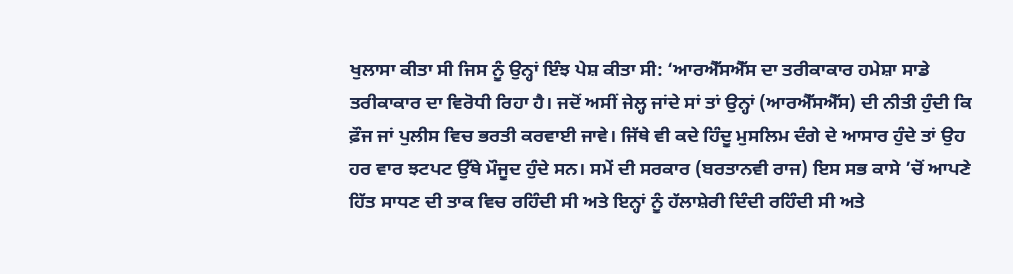ਖੁਲਾਸਾ ਕੀਤਾ ਸੀ ਜਿਸ ਨੂੰ ਉਨ੍ਹਾਂ ਇੰਝ ਪੇਸ਼ ਕੀਤਾ ਸੀ: ‘ਆਰਐੱਸਐੱਸ ਦਾ ਤਰੀਕਾਕਾਰ ਹਮੇਸ਼ਾ ਸਾਡੇ ਤਰੀਕਾਕਾਰ ਦਾ ਵਿਰੋਧੀ ਰਿਹਾ ਹੈ। ਜਦੋਂ ਅਸੀਂ ਜੇਲ੍ਹ ਜਾਂਦੇ ਸਾਂ ਤਾਂ ਉਨ੍ਹਾਂ (ਆਰਐੱਸਐੱਸ) ਦੀ ਨੀਤੀ ਹੁੰਦੀ ਕਿ ਫ਼ੌਜ ਜਾਂ ਪੁਲੀਸ ਵਿਚ ਭਰਤੀ ਕਰਵਾਈ ਜਾਵੇ। ਜਿੱਥੇ ਵੀ ਕਦੇ ਹਿੰਦੂ ਮੁਸਲਿਮ ਦੰਗੇ ਦੇ ਆਸਾਰ ਹੁੰਦੇ ਤਾਂ ਉਹ ਹਰ ਵਾਰ ਝਟਪਟ ਉੱਥੇ ਮੌਜੂਦ ਹੁੰਦੇ ਸਨ। ਸਮੇਂ ਦੀ ਸਰਕਾਰ (ਬਰਤਾਨਵੀ ਰਾਜ) ਇਸ ਸਭ ਕਾਸੇ ’ਚੋਂ ਆਪਣੇ ਹਿੱਤ ਸਾਧਣ ਦੀ ਤਾਕ ਵਿਚ ਰਹਿੰਦੀ ਸੀ ਅਤੇ ਇਨ੍ਹਾਂ ਨੂੰ ਹੱਲਾਸ਼ੇਰੀ ਦਿੰਦੀ ਰਹਿੰਦੀ ਸੀ ਅਤੇ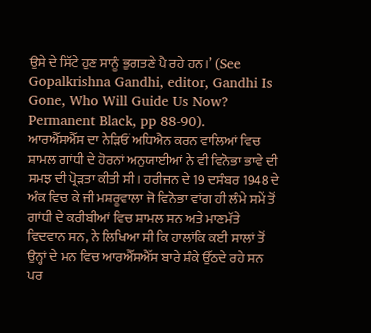ਉਸੇ ਦੇ ਸਿੱਟੇ ਹੁਣ ਸਾਨੂੰ ਭੁਗਤਣੇ ਪੈ ਰਹੇ ਹਨ।’ (See Gopalkrishna Gandhi, editor, Gandhi Is Gone, Who Will Guide Us Now? Permanent Black, pp 88-90).
ਆਰਐੱਸਐੱਸ ਦਾ ਨੇੜਿਓਂ ਅਧਿਐਨ ਕਰਨ ਵਾਲਿਆਂ ਵਿਚ ਸ਼ਾਮਲ ਗਾਂਧੀ ਦੇ ਹੋਰਨਾਂ ਅਨੁਯਾਈਆਂ ਨੇ ਵੀ ਵਿਨੋਭਾ ਭਾਵੇ ਦੀ ਸਮਝ ਦੀ ਪ੍ਰੋੜਤਾ ਕੀਤੀ ਸੀ। ਹਰੀਜਨ ਦੇ 19 ਦਸੰਬਰ 1948 ਦੇ ਅੰਕ ਵਿਚ ਕੇ ਜੀ ਮਸ਼ਰੂਵਾਲਾ ਜੋ ਵਿਨੋਭਾ ਵਾਂਗ ਹੀ ਲੰਮੇ ਸਮੇਂ ਤੋਂ ਗਾਂਧੀ ਦੇ ਕਰੀਬੀਆਂ ਵਿਚ ਸ਼ਾਮਲ ਸਨ ਅਤੇ ਮਾਣਮੱਤੇ ਵਿਦਵਾਨ ਸਨ, ਨੇ ਲਿਖਿਆ ਸੀ ਕਿ ਹਾਲਾਂਕਿ ਕਈ ਸਾਲਾਂ ਤੋਂ ਉਨ੍ਹਾਂ ਦੇ ਮਨ ਵਿਚ ਆਰਐੱਸਐੱਸ ਬਾਰੇ ਸ਼ੰਕੇ ਉੱਠਦੇ ਰਹੇ ਸਨ ਪਰ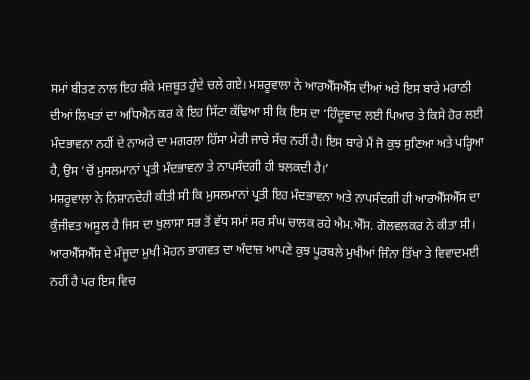ਸਮਾਂ ਬੀਤਣ ਨਾਲ ਇਹ ਸ਼ੰਕੇ ਮਜ਼ਬੂਤ ਹੁੰਦੇ ਚਲੇ ਗਏ। ਮਸ਼ਰੂਵਾਲਾ ਨੇ ਆਰਐੱਸਐੱਸ ਦੀਆਂ ਅਤੇ ਇਸ ਬਾਰੇ ਮਰਾਠੀ ਦੀਆਂ ਲਿਖਤਾਂ ਦਾ ਅਧਿਐਨ ਕਰ ਕੇ ਇਹ ਸਿੱਟਾ ਕੱਢਿਆ ਸੀ ਕਿ ਇਸ ਦਾ ‘ਹਿੰਦੂਵਾਦ ਲਈ ਪਿਆਰ ਤੇ ਕਿਸੇ ਹੋਰ ਲਈ ਮੰਦਭਾਵਨਾ ਨਹੀਂ ਦੇ ਨਾਅਰੇ ਦਾ ਮਗਰਲਾ ਹਿੱਸਾ ਮੇਰੀ ਜਾਚੇ ਸੱਚ ਨਹੀਂ ਹੈ। ਇਸ ਬਾਰੇ ਮੈਂ ਜੋ ਕੁਝ ਸੁਣਿਆ ਅਤੇ ਪੜ੍ਹਿਆ ਹੈ, ਉਸ ’ਚੋਂ ਮੁਸਲਮਾਨਾਂ ਪ੍ਰਤੀ ਮੰਦਭਾਵਨਾ ਤੇ ਨਾਪਸੰਦਗੀ ਹੀ ਝਲਕਦੀ ਹੈ।’
ਮਸ਼ਰੂਵਾਲਾ ਨੇ ਨਿਸ਼ਾਨਦੇਹੀ ਕੀਤੀ ਸੀ ਕਿ ਮੁਸਲਮਾਨਾਂ ਪ੍ਰਤੀ ਇਹ ਮੰਦਭਾਵਨਾ ਅਤੇ ਨਾਪਸੰਦਗੀ ਹੀ ਆਰਐੱਸਐੱਸ ਦਾ ਕੁੰਜੀਵਤ ਅਸੂਲ ਹੈ ਜਿਸ ਦਾ ਖੁਲਾਸਾ ਸਭ ਤੋਂ ਵੱਧ ਸਮਾਂ ਸਰ ਸੰਘ ਚਾਲਕ ਰਹੇ ਐਮ.ਐੱਸ. ਗੋਲਵਲਕਰ ਨੇ ਕੀਤਾ ਸੀ। ਆਰਐੱਸਐੱਸ ਦੇ ਮੌਜੂਦਾ ਮੁਖੀ ਮੋਹਨ ਭਾਗਵਤ ਦਾ ਅੰਦਾਜ਼ ਆਪਣੇ ਕੁਝ ਪੂਰਬਲੇ ਮੁਖੀਆਂ ਜਿੰਨਾ ਤਿੱਖਾ ਤੇ ਵਿਵਾਦਮਈ ਨਹੀਂ ਹੈ ਪਰ ਇਸ ਵਿਚ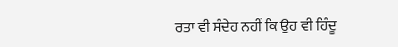ਰਤਾ ਵੀ ਸੰਦੇਹ ਨਹੀਂ ਕਿ ਉਹ ਵੀ ਹਿੰਦੂ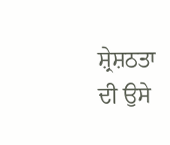ਸ਼੍ਰੇਸ਼ਠਤਾ ਦੀ ਉਸੇ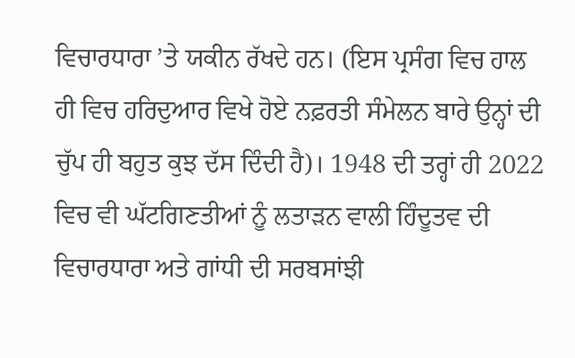ਵਿਚਾਰਧਾਰਾ ’ਤੇ ਯਕੀਨ ਰੱਖਦੇ ਹਨ। (ਇਸ ਪ੍ਰਸੰਗ ਵਿਚ ਹਾਲ ਹੀ ਵਿਚ ਹਰਿਦੁਆਰ ਵਿਖੇ ਹੋਏ ਨਫ਼ਰਤੀ ਸੰਮੇਲਨ ਬਾਰੇ ਉਨ੍ਹਾਂ ਦੀ ਚੁੱਪ ਹੀ ਬਹੁਤ ਕੁਝ ਦੱਸ ਦਿੰਦੀ ਹੈ)। 1948 ਦੀ ਤਰ੍ਹਾਂ ਹੀ 2022 ਵਿਚ ਵੀ ਘੱਟਗਿਣਤੀਆਂ ਨੂੰ ਲਤਾੜਨ ਵਾਲੀ ਹਿੰਦੂਤਵ ਦੀ ਵਿਚਾਰਧਾਰਾ ਅਤੇ ਗਾਂਧੀ ਦੀ ਸਰਬਸਾਂਝੀ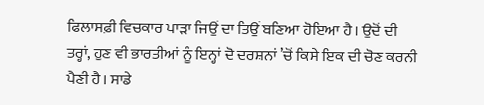ਫਿਲਾਸਫ਼ੀ ਵਿਚਕਾਰ ਪਾੜਾ ਜਿਉਂ ਦਾ ਤਿਉਂ ਬਣਿਆ ਹੋਇਆ ਹੈ। ਉਦੋਂ ਦੀ ਤਰ੍ਹਾਂ, ਹੁਣ ਵੀ ਭਾਰਤੀਆਂ ਨੂੰ ਇਨ੍ਹਾਂ ਦੋ ਦਰਸ਼ਨਾਂ ’ਚੋਂ ਕਿਸੇ ਇਕ ਦੀ ਚੋਣ ਕਰਨੀ ਪੈਣੀ ਹੈ। ਸਾਡੇ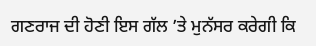ਗਣਰਾਜ ਦੀ ਹੋਣੀ ਇਸ ਗੱਲ ’ਤੇ ਮੁਨੱਸਰ ਕਰੇਗੀ ਕਿ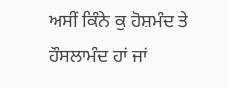ਅਸੀਂ ਕਿੰਨੇ ਕੁ ਹੋਸ਼ਮੰਦ ਤੇ ਹੌਸਲਾਮੰਦ ਹਾਂ ਜਾਂ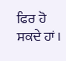ਫਿਰ ਹੋ ਸਕਦੇ ਹਾਂ।